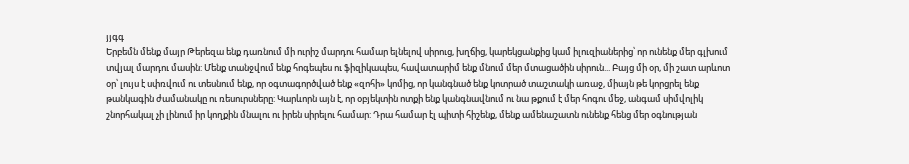յյգգ
Երբեմն մենք մայր Թերեզա ենք դառնում մի ուրիշ մարդու համար ելնելով սիրուց, խղճից, կարեկցանքից կամ իլուզիաներից՝ որ ունենք մեր գլխում տվյալ մարդու մասին: Մենք տանջվում ենք հոգեպես ու ֆիզիկապես, հավատարիմ ենք մնում մեր մտացածին սիրուն... Բայց մի օր, մի շատ արևոտ օր՝ լույս է սփռվում ու տեսնում ենք, որ օգտագործված ենք «զոհի» կոմից, որ կանգնած ենք կոտրած տաշտակի առաջ, միայն թե կորցրել ենք թանկագին ժամանակը ու ռեսուրսները: Կարևորն այն է, որ օբյեկտին ոտքի ենք կանգնավնում ու նա թքում է մեր հոգու մեջ, անգամ սիմվոլիկ շնորհակալ չի լինում իր կողքին մնալու ու իրեն սիրելու համար: Դրա համար էլ պիտի հիշենք, մենք ամենաշատն ունենք հենց մեր օգնության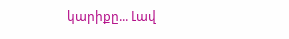կարիքը... Լավ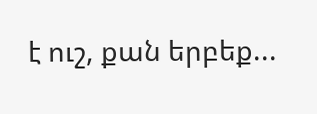է ուշ, քան երբեք...